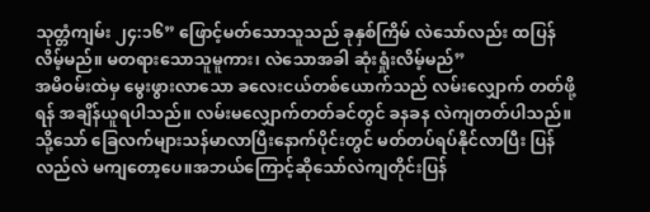သုတ္တံကျမ်း ၂၄:၁၆” ဖြောင့်မတ်သောသူသည် ခုနှစ်ကြိမ် လဲသော်လည်း ထပြန် လိမ့်မည်။ မတရားသောသူမူကား၊ လဲသောအခါ ဆုံးရှုံးလိမ့်မည်”
အမိဝမ်းထဲမှ မွေးဖွားလာသော ခလေးငယ်တစ်ယောက်သည် လမ်းလျှောက် တတ်ဖို့ရန် အချိန်ယူရပါသည်။ လမ်းမလျှောက်တတ်ခင်တွင် ခနခန လဲကျတတ်ပါသည်။ သို့သော် ခြေလက်များသန်မာလာပြီးနောက်ပိုင်းတွင် မတ်တပ်ရပ်နိုင်လာပြီး ပြန်လည်လဲ မကျတော့ပေ။အဘယ်ကြောင့်ဆိုသော်လဲကျတိုင်းပြန်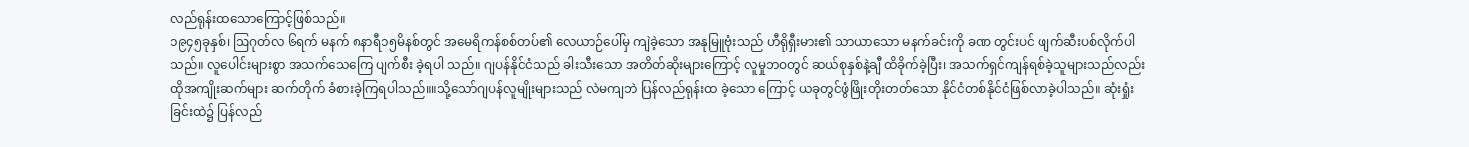လည်ရုန်းထသောကြောင့်ဖြစ်သည်။
၁၉၄၅ခုနှစ်၊ ဩဂုတ်လ ၆ရက် မနက် ၈နာရီ၁၅မိနစ်တွင် အမေရိကန်စစ်တပ်၏ လေယာဉ်ပေါ်မှ ကျဲခဲ့သော အနုမြူဗုံးသည် ဟီရိုရှီးမား၏ သာယာသော မနက်ခင်းကို ခဏ တွင်းပင် ဖျက်ဆီးပစ်လိုက်ပါသည်။ လူပေါင်းများစွာ အသက်သေကြေ ပျက်စီး ခဲ့ရပါ သည်။ ဂျပန်နိုင်ငံသည် ခါးသီးသော အတိတ်ဆိုးများကြောင့် လူမှုဘဝတွင် ဆယ်စုနှစ်နဲ့ချီ ထိခိုက်ခဲ့ပြီး၊ အသက်ရှင်ကျန်ရစ်ခဲ့သူများသည်လည်း ထိုအကျိုးဆက်များ ဆက်တိုက် ခံစားခဲ့ကြရပါသည်။။သို့သော်ဂျပန်လူမျိုးများသည် လဲမကျဘဲ ပြန်လည်ရုန်းထ ခဲ့သော ကြောင့် ယခုတွင်ဖွံဖြိုးတိုးတတ်သော နိုင်ငံတစ်နိုင်ငံဖြစ်လာခဲ့ပါသည်။ ဆုံးရှုံးခြင်းထဲ၌ ပြန်လည်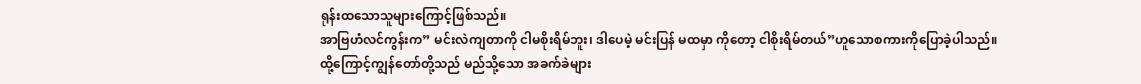ရုန်းထသောသူများကြောင့်ဖြစ်သည်။
အာဗြဟံလင်ကွန်းက” မင်းလဲကျတာကို ငါမစိုးရိမ်ဘူး၊ ဒါပေမဲ့ မင်းပြန် မထမှာ ကိုတော့ ငါစိုးရိမ်တယ်”ဟူသောစကားကိုပြောခဲ့ပါသည်။
ထို့ကြောင့်ကျွန်တော်တို့သည် မည်သို့သော အခက်ခဲများ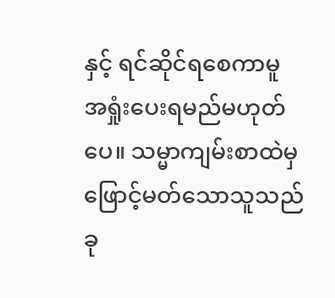နှင့် ရင်ဆိုင်ရစေကာမူ အရှုံးပေးရမည်မဟုတ်ပေ။ သမ္မာကျမ်းစာထဲမှ ဖြောင့်မတ်သောသူသည် ခု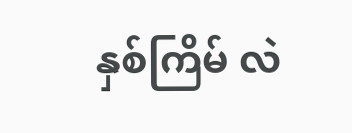နှစ်ကြိမ် လဲ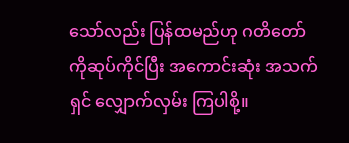သော်လည်း ပြန်ထမည်ဟု ဂတိတော်ကိုဆုပ်ကိုင်ပြီး အကောင်းဆုံး အသက်ရှင် လျှောက်လှမ်း ကြပါစို့။